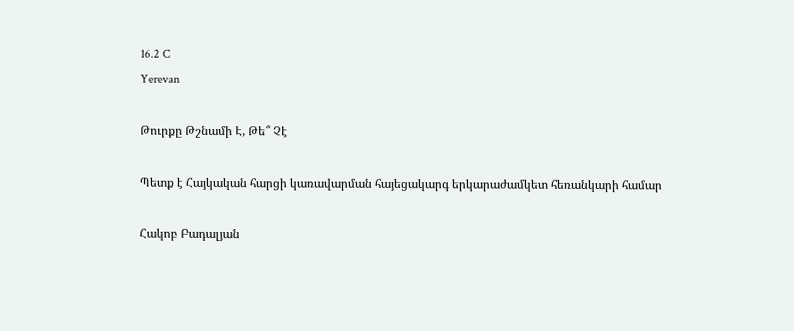16.2 C
Yerevan

Թուրքը Թշնամի Է, Թե՞ Չէ

Պետք է Հայկական հարցի կառավարման հայեցակարգ երկարաժամկետ հեռանկարի համար

Հակոբ Բադալյան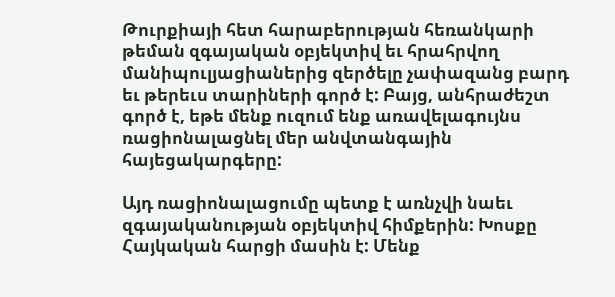Թուրքիայի հետ հարաբերության հեռանկարի թեման զգայական օբյեկտիվ եւ հրահրվող մանիպուլյացիաներից զերծելը չափազանց բարդ եւ թերեւս տարիների գործ է: Բայց, անհրաժեշտ գործ է, եթե մենք ուզում ենք առավելագույնս ռացիոնալացնել մեր անվտանգային հայեցակարգերը:

Այդ ռացիոնալացումը պետք է առնչվի նաեւ զգայականության օբյեկտիվ հիմքերին: Խոսքը Հայկական հարցի մասին է: Մենք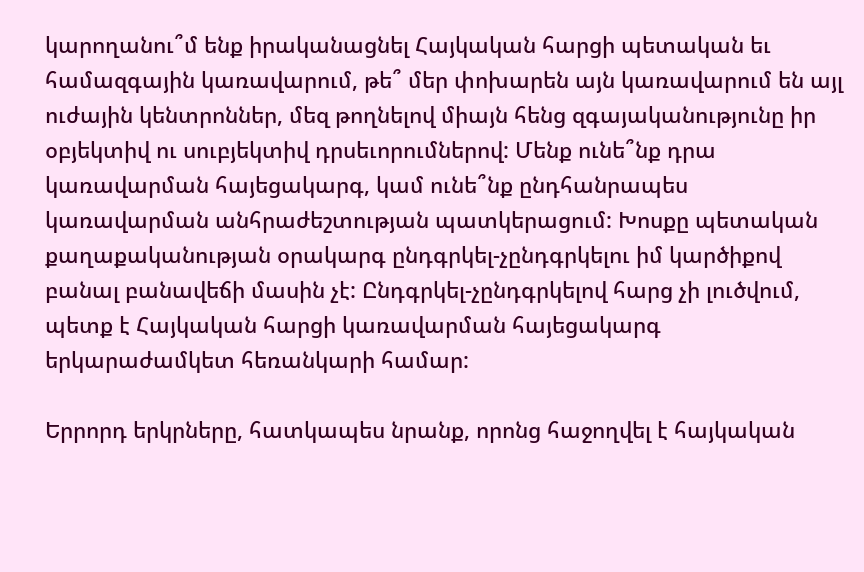կարողանու՞մ ենք իրականացնել Հայկական հարցի պետական եւ համազգային կառավարում, թե՞ մեր փոխարեն այն կառավարում են այլ ուժային կենտրոններ, մեզ թողնելով միայն հենց զգայականությունը իր օբյեկտիվ ու սուբյեկտիվ դրսեւորումներով: Մենք ունե՞նք դրա կառավարման հայեցակարգ, կամ ունե՞նք ընդհանրապես կառավարման անհրաժեշտության պատկերացում: Խոսքը պետական քաղաքականության օրակարգ ընդգրկել-չընդգրկելու իմ կարծիքով բանալ բանավեճի մասին չէ: Ընդգրկել-չընդգրկելով հարց չի լուծվում, պետք է Հայկական հարցի կառավարման հայեցակարգ երկարաժամկետ հեռանկարի համար:

Երրորդ երկրները, հատկապես նրանք, որոնց հաջողվել է հայկական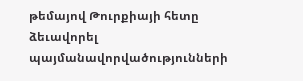թեմայով Թուրքիայի հետը ձեւավորել պայմանավորվածությունների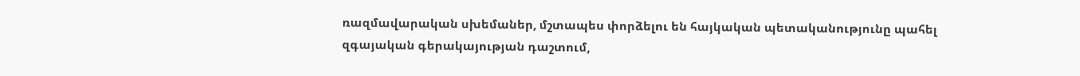ռազմավարական սխեմաներ, մշտապես փորձելու են հայկական պետականությունը պահել զգայական գերակայության դաշտում,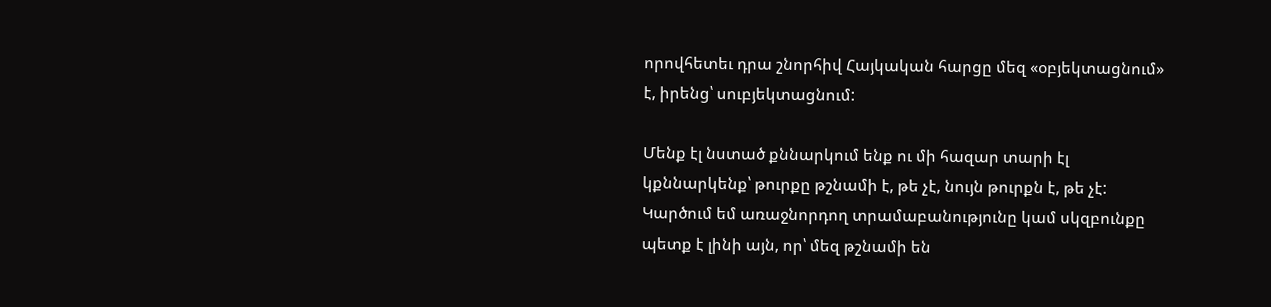որովհետեւ դրա շնորհիվ Հայկական հարցը մեզ «օբյեկտացնում» է, իրենց՝ սուբյեկտացնում:

Մենք էլ նստած քննարկում ենք ու մի հազար տարի էլ կքննարկենք՝ թուրքը թշնամի է, թե չէ, նույն թուրքն է, թե չէ: Կարծում եմ առաջնորդող տրամաբանությունը կամ սկզբունքը պետք է լինի այն, որ՝ մեզ թշնամի են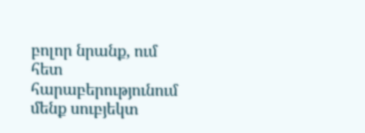բոլոր նրանք, ում հետ հարաբերությունում մենք սուբյեկտ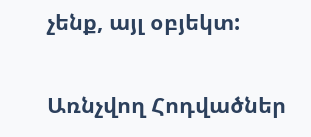չենք, այլ օբյեկտ:

Առնչվող Հոդվածներ